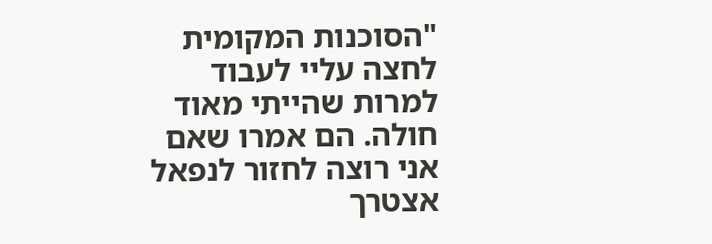"הסוכנות המקומית לחצה עליי לעבוד למרות שהייתי מאוד חולה. הם אמרו שאם אני רוצה לחזור לנפאל אצטרך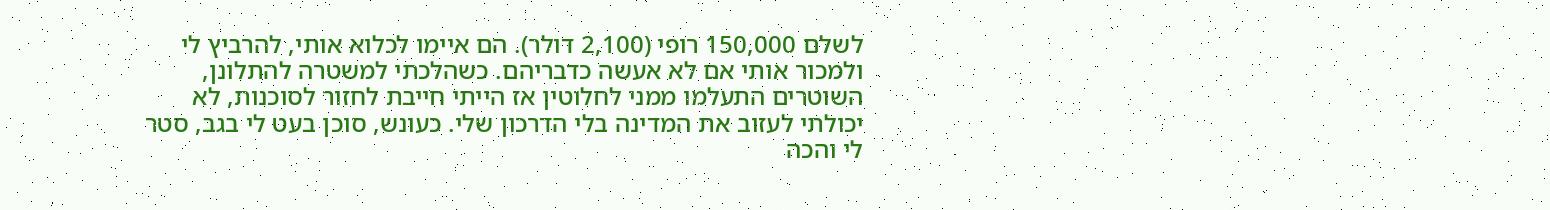לשלם 150,000 רופי (2,100 דולר). הם איימו לכלוא אותי, להרביץ לי ולמכור אותי אם לא אעשה כדבריהם. כשהלכתי למשטרה להתלונן, השוטרים התעלמו ממני לחלוטין אז הייתי חייבת לחזור לסוכנות, לא יכולתי לעזוב את המדינה בלי הדרכון שלי. כעונש, סוכן בעט לי בגב, סטר לי והכה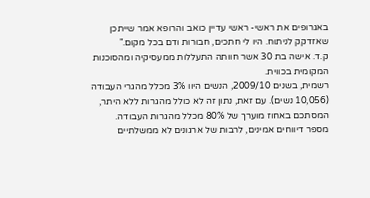באגרופים את ראשי- ראשי עדיין כואב והרופא אמר שייתכן שאזדקק לניתוח. היו לי חתכים, חבורות ודם בכל מקום."
ק.ד. אישה בת 30 אשר חוותה התעללות ממעסיקיה ומהסוכנות המקומית בכווית.
רשמית, בשנים 2009/10, הנשים היוו 3% מכלל מהגרי העבודה (10,056 נשים). עם זאת, נתון זה לא כולל מהגרות ללא היתר, המסתכם באחוז מוערך של 80% מכלל מהגרות העבודה.
מספר דיווחים אמינים, לרבות של ארגונים לא ממשלתיים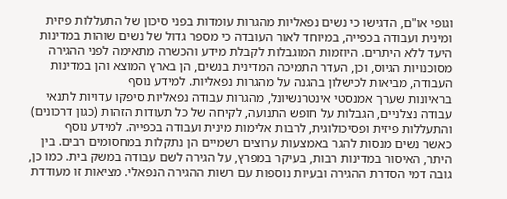וגופי או"ם, הדגישו כי נשים נפאליות מהגרות עומדות בפני סיכון של התעללות פיזית ומינית ועבודה בכפייה, במיוחד לאור העובדה כי מספר גדול של נשים שוהות במדינות היעד ללא היתרים. היוזמות המוגבלות לקבלת מידע והכשרה מתאימה לפני ההגירה מסוכנויות הגיוס, וכן, העדר התמיכה המדינית בנשים, הן בארץ המוצא והן במדינות העבודה, מביאות לכישלון בהגנה על מהגרות נפאליות. למידע נוסף
בראיונות שערך אמנסטי אינטרנשיונל, מהגרות עבודה נפאליות סיפקו עדויות לתנאי עבודה נצלניים, הגבלות על חופש התנועה, לקיחה של כל תעודות הזהות (כגון דרכונים) והתעללות פיזית ופסיכולוגית, לרבות אלימות מינית ועבודה בכפייה. למידע נוסף
כאשר נשים מנסות להגר באמצעות ערוצים רשמיים הן נתקלות במחסומים רבים. בין היתר, האיסור במדינות רבות, בעיקר במפרץ, על הגירה לשם עבודה במשק בית. כמו כן, גובה דמי הסדרת ההגירה ובעיות נוספות עם רשות ההגירה הנפאלי. מציאות זו מעודדת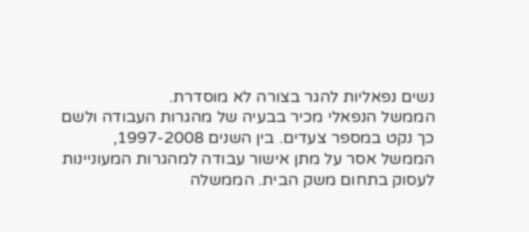נשים נפאליות להגר בצורה לא מוסדרת.
הממשל הנפאלי מכיר בבעיה של מהגרות העבודה ולשם כך נקט במספר צעדים. בין השנים 1997-2008, הממשל אסר על מתן אישור עבודה למהגרות המעוניינות לעסוק בתחום משק הבית. הממשלה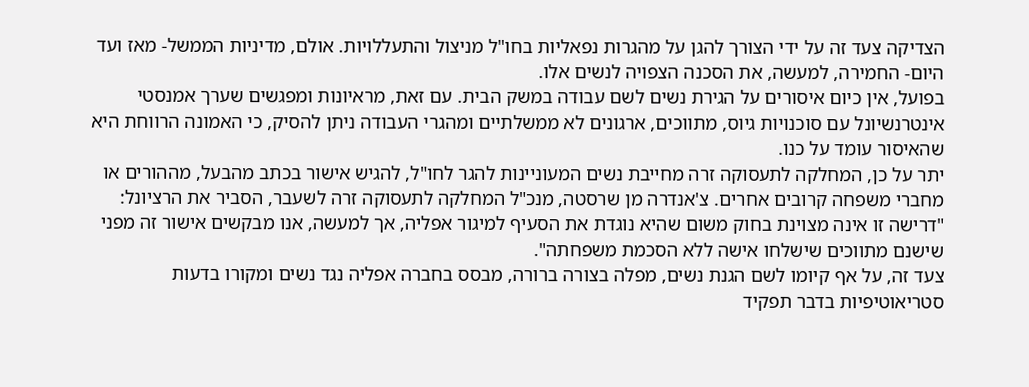הצדיקה צעד זה על ידי הצורך להגן על מהגרות נפאליות בחו"ל מניצול והתעללויות. אולם, מדיניות הממשל- מאז ועד היום- החמירה, למעשה, את הסכנה הצפויה לנשים אלו.
בפועל, אין כיום איסורים על הגירת נשים לשם עבודה במשק הבית. עם זאת, מראיונות ומפגשים שערך אמנסטי אינטרנשיונל עם סוכנויות גיוס, מתווכים, ארגונים לא ממשלתיים ומהגרי העבודה ניתן להסיק, כי האמונה הרווחת היא שהאיסור עומד על כנו.
יתר על כן, המחלקה לתעסוקה זרה מחייבת נשים המעוניינות להגר לחו"ל, להגיש אישור בכתב מהבעל, מההורים או מחברי משפחה קרובים אחרים. צ'אנדרה מן שרסטה, מנכ"ל המחלקה לתעסוקה זרה לשעבר, הסביר את הרציונל: "דרישה זו אינה מצוינת בחוק משום שהיא נוגדת את הסעיף למיגור אפליה, אך למעשה, אנו מבקשים אישור זה מפני שישנם מתווכים שישלחו אישה ללא הסכמת משפחתה".
צעד זה, על אף קיומו לשם הגנת נשים, מפלה בצורה ברורה, מבסס בחברה אפליה נגד נשים ומקורו בדעות סטריאוטיפיות בדבר תפקיד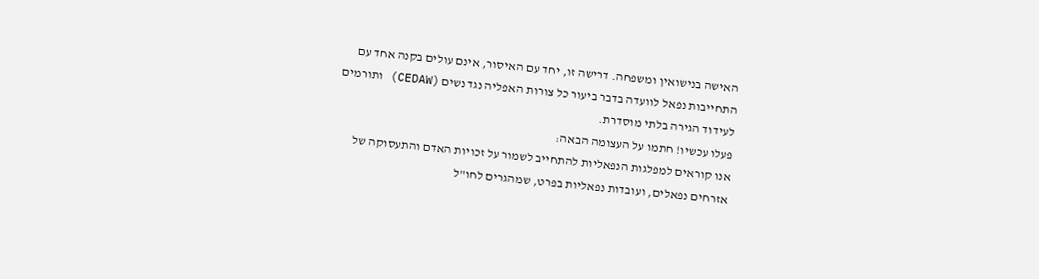האישה בנישואין ומשפחה. דרישה זו, יחד עם האיסור, אינם עולים בקנה אחד עם התחייבות נפאל לוועדה בדבר ביעור כל צורות האפליה נגד נשים (CEDAW) ותורמים לעידוד הגירה בלתי מוסדרת.
פעלו עכשיו! חתמו על העצומה הבאה:
אנו קוראים למפלגות הנפאליות להתחייב לשמור על זכויות האדם והתעסוקה של אזרחים נפאלים, ועובדות נפאליות בפרט, שמהגרים לחו"ל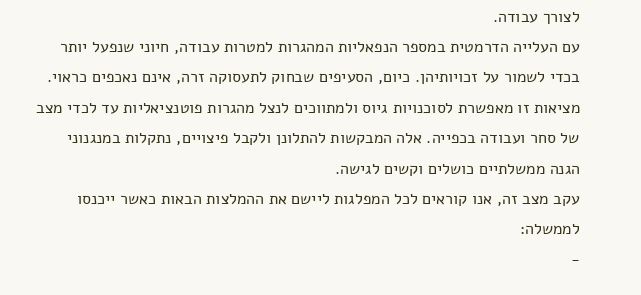לצורך עבודה.
עם העלייה הדרמטית במספר הנפאליות המהגרות למטרות עבודה, חיוני שנפעל יותר בכדי לשמור על זכויותיהן. כיום, הסעיפים שבחוק לתעסוקה זרה, אינם נאכפים כראוי. מציאות זו מאפשרת לסוכנויות גיוס ולמתווכים לנצל מהגרות פוטנציאליות עד לכדי מצב של סחר ועבודה בכפייה. אלה המבקשות להתלונן ולקבל פיצויים, נתקלות במנגנוני הגנה ממשלתיים כושלים וקשים לגישה.
עקב מצב זה, אנו קוראים לכל המפלגות ליישם את ההמלצות הבאות כאשר ייכנסו לממשלה:
-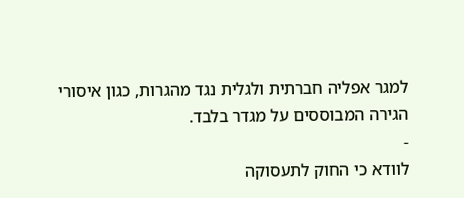למגר אפליה חברתית ולגלית נגד מהגרות, כגון איסורי הגירה המבוססים על מגדר בלבד.
-
לוודא כי החוק לתעסוקה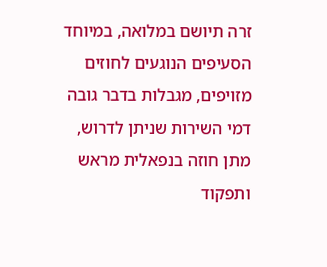זרה תיושם במלואה, במיוחד הסעיפים הנוגעים לחוזים מזויפים, מגבלות בדבר גובה דמי השירות שניתן לדרוש, מתן חוזה בנפאלית מראש ותפקוד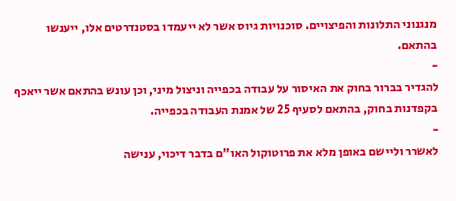מנגנוני התלונות והפיצויים. סוכנויות גיוס אשר לא ייעמדו בסטנדרטים אלו, ייענשו בהתאם.
-
להגדיר בברור בחוק את האיסור על עבודה בכפייה וניצול מיני, וכן עונש בהתאם אשר ייאכף בקפדנות בחוק, בהתאם לסעיף 25 של אמנת העבודה בכפייה.
-
לאשרר וליישם באופן מלא את פרוטוקול האו"ם בדבר דיכוי, ענישה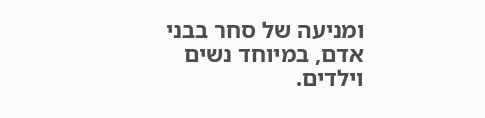ומניעה של סחר בבני אדם, במיוחד נשים וילדים.